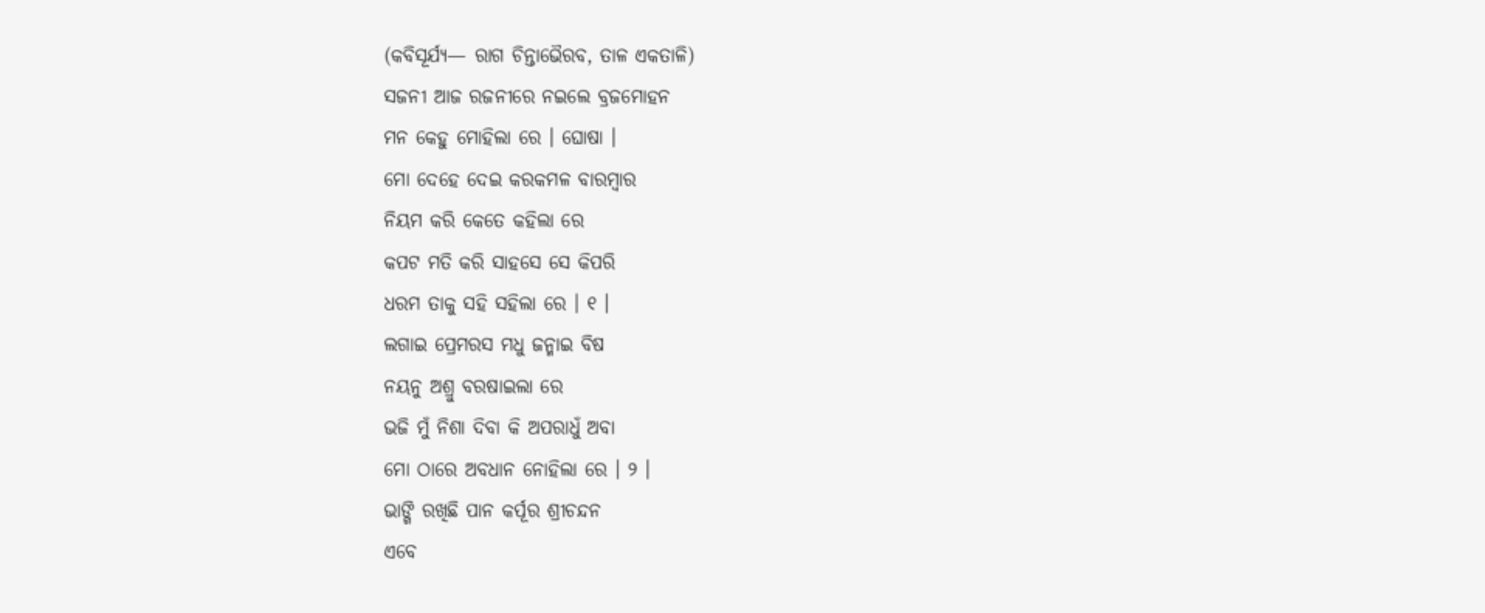(କବିସୂର୍ଯ୍ୟ— ରାଗ ଚିନ୍ତାଭୈରବ, ତାଳ ଏକତାଳି)
ସଜନୀ ଆଜ ରଜନୀରେ ନଇଲେ ବ୍ରଜମୋହନ
ମନ କେହୁ ମୋହିଲା ରେ । ଘୋଷା ।
ମୋ ଦେହେ ଦେଇ କରକମଳ ବାରମ୍ବାର
ନିୟମ କରି କେତେ କହିଲା ରେ
କପଟ ମତି କରି ସାହସେ ସେ କିପରି
ଧରମ ତାକୁ ସହି ସହିଲା ରେ । ୧ ।
ଲଗାଇ ପ୍ରେମରସ ମଧୁ ଜନ୍ମାଇ ବିଷ
ନୟନୁ ଅଶ୍ରୁ ବରଷାଇଲା ରେ
ଭଜି ମୁଁ ନିଶା ଦିବା କି ଅପରାଧୁଁ ଅବା
ମୋ ଠାରେ ଅବଧାନ ନୋହିଲା ରେ । ୨ ।
ଭାଙ୍ଗି ରଖିଛି ପାନ କର୍ପୂର ଶ୍ରୀଚନ୍ଦନ
ଏବେ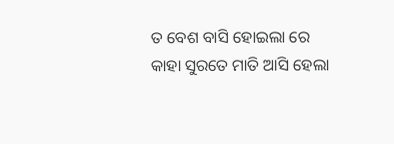ତ ବେଶ ବାସି ହୋଇଲା ରେ
କାହା ସୁରତେ ମାତି ଆସି ହେଲା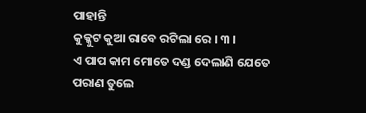ପାହାନ୍ତି
କୁକ୍କୁଟ କୁଆ ରାବେ ରଟିଲା ରେ । ୩ ।
ଏ ପାପ କାମ ମୋତେ ଦଣ୍ଡ ଦେଲାଣି ଯେତେ
ପରାଣ ତୁଲେ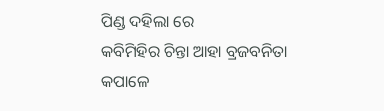ପିଣ୍ଡ ଦହିଲା ରେ
କବିମିହିର ଚିନ୍ତା ଆହା ବ୍ରଜବନିତା
କପାଳେ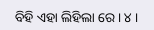ବିହି ଏହା ଲିହିଲା ରେ । ୪ ।